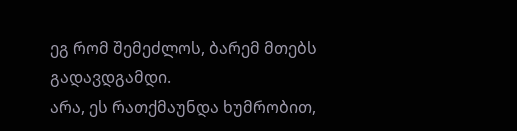ეგ რომ შემეძლოს, ბარემ მთებს გადავდგამდი.
არა, ეს რათქმაუნდა ხუმრობით,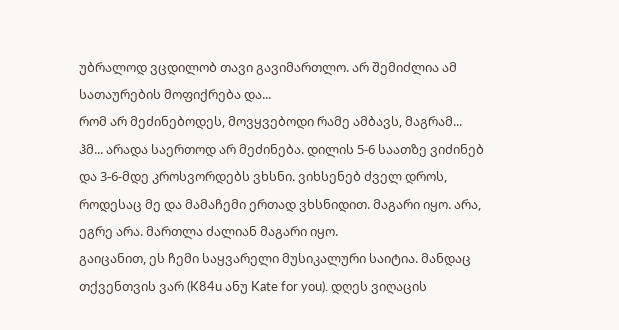უბრალოდ ვცდილობ თავი გავიმართლო. არ შემიძლია ამ სათაურების მოფიქრება და...
რომ არ მეძინებოდეს, მოვყვებოდი რამე ამბავს, მაგრამ...
ჰმ... არადა საერთოდ არ მეძინება. დილის 5-6 საათზე ვიძინებ და 3-6-მდე კროსვორდებს ვხსნი. ვიხსენებ ძველ დროს, როდესაც მე და მამაჩემი ერთად ვხსნიდით. მაგარი იყო. არა, ეგრე არა. მართლა ძალიან მაგარი იყო.
გაიცანით, ეს ჩემი საყვარელი მუსიკალური საიტია. მანდაც თქვენთვის ვარ (K84u ანუ Kate for you). დღეს ვიღაცის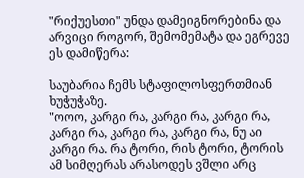"რიქუესთი" უნდა დამეიგნორებინა და არვიცი როგორ, შემომემატა და ეგრევე ეს დამიწერა:

საუბარია ჩემს სტაფილოსფერთმიან ხუჭუჭაზე.
"ოოო, კარგი რა, კარგი რა, კარგი რა, კარგი რა, კარგი რა, კარგი რა, ნუ აი კარგი რა. რა ტორი, რის ტორი, ტორის ამ სიმღერას არასოდეს ვშლი არც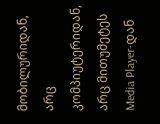მობილურიდან, არც კომპიუტერიდან, არც მითუმეტეს Media Player-დან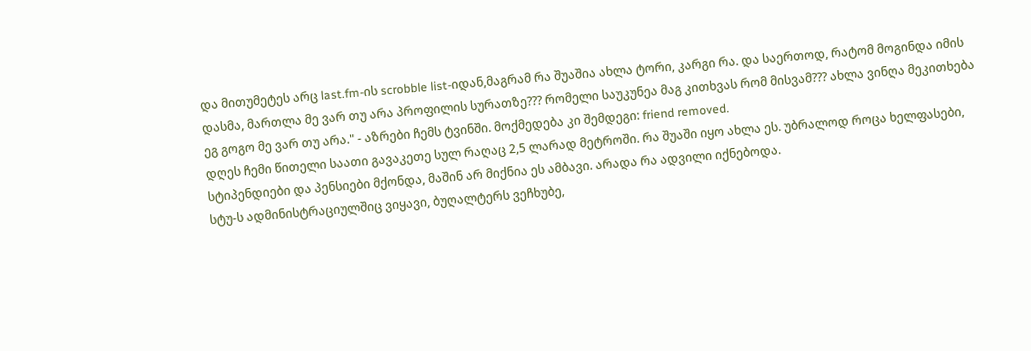და მითუმეტეს არც last.fm-ის scrobble list-იდან,მაგრამ რა შუაშია ახლა ტორი, კარგი რა. და საერთოდ, რატომ მოგინდა იმის დასმა, მართლა მე ვარ თუ არა პროფილის სურათზე??? რომელი საუკუნეა მაგ კითხვას რომ მისვამ??? ახლა ვინღა მეკითხება ეგ გოგო მე ვარ თუ არა." - აზრები ჩემს ტვინში. მოქმედება კი შემდეგი: friend removed.
დღეს ჩემი წითელი საათი გავაკეთე სულ რაღაც 2,5 ლარად მეტროში. რა შუაში იყო ახლა ეს. უბრალოდ როცა ხელფასები, სტიპენდიები და პენსიები მქონდა, მაშინ არ მიქნია ეს ამბავი. არადა რა ადვილი იქნებოდა.
სტუ-ს ადმინისტრაციულშიც ვიყავი, ბუღალტერს ვეჩხუბე,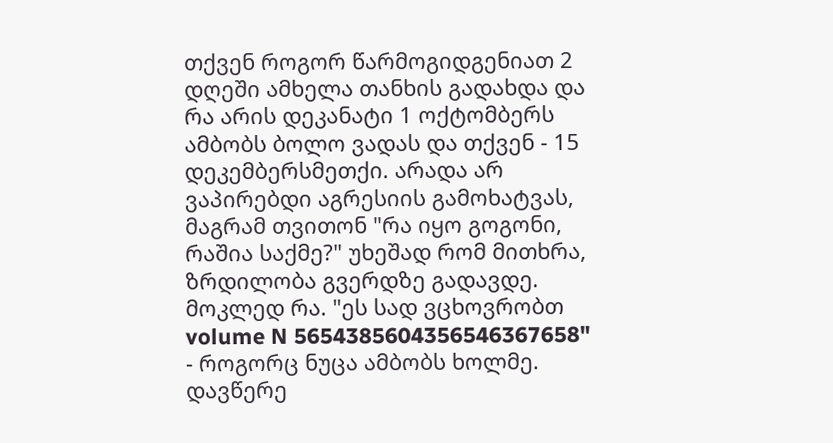თქვენ როგორ წარმოგიდგენიათ 2 დღეში ამხელა თანხის გადახდა და რა არის დეკანატი 1 ოქტომბერს ამბობს ბოლო ვადას და თქვენ - 15 დეკემბერსმეთქი. არადა არ ვაპირებდი აგრესიის გამოხატვას, მაგრამ თვითონ "რა იყო გოგონი, რაშია საქმე?" უხეშად რომ მითხრა, ზრდილობა გვერდზე გადავდე. მოკლედ რა. "ეს სად ვცხოვრობთ volume N 5654385604356546367658" - როგორც ნუცა ამბობს ხოლმე. დავწერე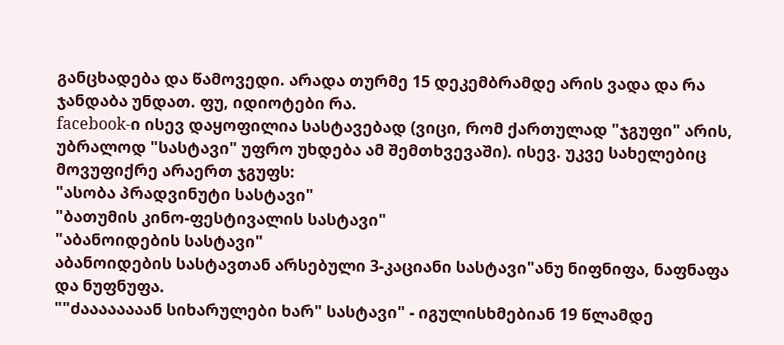განცხადება და წამოვედი. არადა თურმე 15 დეკემბრამდე არის ვადა და რა ჯანდაბა უნდათ. ფუ, იდიოტები რა.
facebook-ი ისევ დაყოფილია სასტავებად (ვიცი, რომ ქართულად "ჯგუფი" არის, უბრალოდ "სასტავი" უფრო უხდება ამ შემთხვევაში). ისევ. უკვე სახელებიც მოვუფიქრე არაერთ ჯგუფს:
"ასობა პრადვინუტი სასტავი"
"ბათუმის კინო-ფესტივალის სასტავი"
"აბანოიდების სასტავი"
აბანოიდების სასტავთან არსებული 3-კაციანი სასტავი"ანუ ნიფნიფა, ნაფნაფა და ნუფნუფა.
""ძაააააააან სიხარულები ხარ" სასტავი" - იგულისხმებიან 19 წლამდე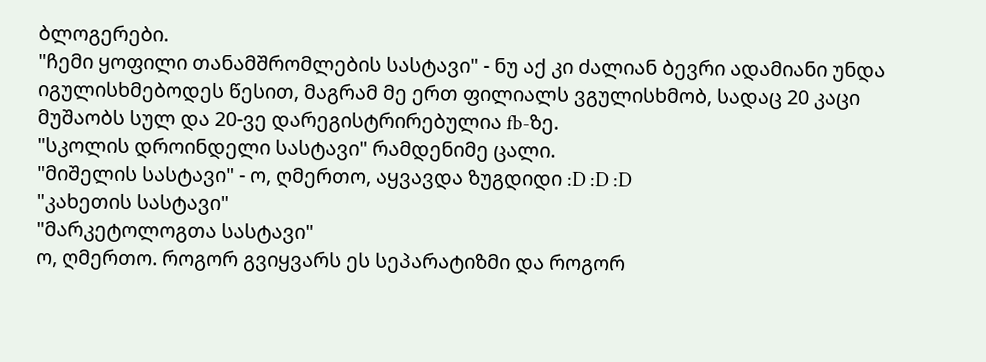ბლოგერები.
"ჩემი ყოფილი თანამშრომლების სასტავი" - ნუ აქ კი ძალიან ბევრი ადამიანი უნდა იგულისხმებოდეს წესით, მაგრამ მე ერთ ფილიალს ვგულისხმობ, სადაც 20 კაცი მუშაობს სულ და 20-ვე დარეგისტრირებულია fb-ზე.
"სკოლის დროინდელი სასტავი" რამდენიმე ცალი.
"მიშელის სასტავი" - ო, ღმერთო, აყვავდა ზუგდიდი :D :D :D
"კახეთის სასტავი"
"მარკეტოლოგთა სასტავი"
ო, ღმერთო. როგორ გვიყვარს ეს სეპარატიზმი და როგორ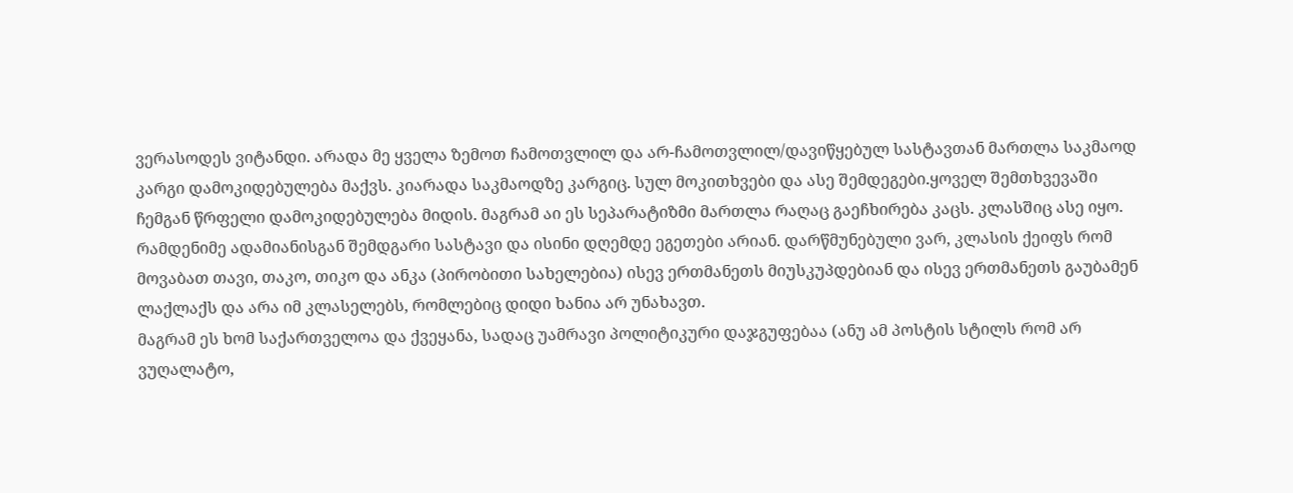ვერასოდეს ვიტანდი. არადა მე ყველა ზემოთ ჩამოთვლილ და არ-ჩამოთვლილ/დავიწყებულ სასტავთან მართლა საკმაოდ კარგი დამოკიდებულება მაქვს. კიარადა საკმაოდზე კარგიც. სულ მოკითხვები და ასე შემდეგები.ყოველ შემთხვევაში ჩემგან წრფელი დამოკიდებულება მიდის. მაგრამ აი ეს სეპარატიზმი მართლა რაღაც გაეჩხირება კაცს. კლასშიც ასე იყო. რამდენიმე ადამიანისგან შემდგარი სასტავი და ისინი დღემდე ეგეთები არიან. დარწმუნებული ვარ, კლასის ქეიფს რომ მოვაბათ თავი, თაკო, თიკო და ანკა (პირობითი სახელებია) ისევ ერთმანეთს მიუსკუპდებიან და ისევ ერთმანეთს გაუბამენ ლაქლაქს და არა იმ კლასელებს, რომლებიც დიდი ხანია არ უნახავთ.
მაგრამ ეს ხომ საქართველოა და ქვეყანა, სადაც უამრავი პოლიტიკური დაჯგუფებაა (ანუ ამ პოსტის სტილს რომ არ ვუღალატო,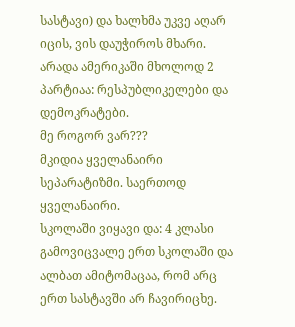სასტავი) და ხალხმა უკვე აღარ იცის, ვის დაუჭიროს მხარი. არადა ამერიკაში მხოლოდ 2 პარტიაა: რესპუბლიკელები და დემოკრატები.
მე როგორ ვარ???
მკიდია ყველანაირი სეპარატიზმი. საერთოდ ყველანაირი.
სკოლაში ვიყავი და: 4 კლასი გამოვიცვალე ერთ სკოლაში და ალბათ ამიტომაცაა, რომ არც ერთ სასტავში არ ჩავირიცხე.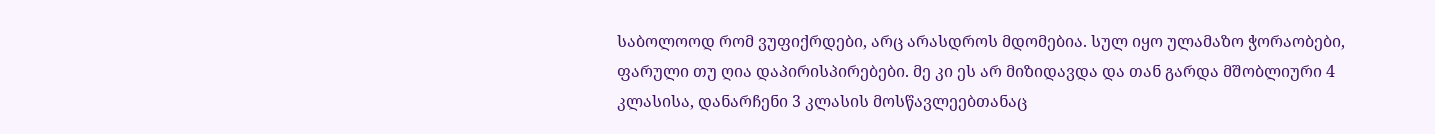საბოლოოდ რომ ვუფიქრდები, არც არასდროს მდომებია. სულ იყო ულამაზო ჭორაობები, ფარული თუ ღია დაპირისპირებები. მე კი ეს არ მიზიდავდა და თან გარდა მშობლიური 4 კლასისა, დანარჩენი 3 კლასის მოსწავლეებთანაც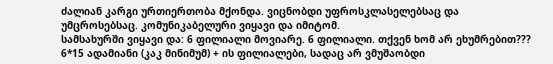ძალიან კარგი ურთიერთობა მქონდა. ვიცნობდი უფროსკლასელებსაც და უმცროსებსაც. კომუნიკაბელური ვიყავი და იმიტომ.
სამსახურში ვიყავი და: 6 ფილიალი მოვიარე. 6 ფილიალი. თქვენ ხომ არ ეხუმრებით??? 6*15 ადამიანი (კაკ მინიმუმ) + ის ფილიალები, სადაც არ ვმუშაობდი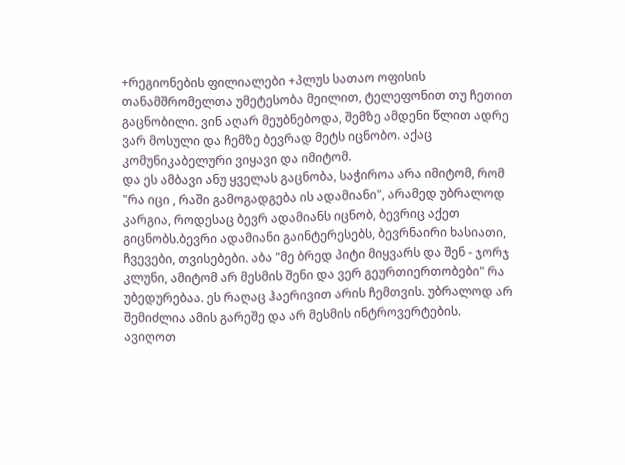+რეგიონების ფილიალები +პლუს სათაო ოფისის თანამშრომელთა უმეტესობა მეილით, ტელეფონით თუ ჩეთით გაცნობილი. ვინ აღარ მეუბნებოდა, შემზე ამდენი წლით ადრე ვარ მოსული და ჩემზე ბევრად მეტს იცნობო. აქაც კომუნიკაბელური ვიყავი და იმიტომ.
და ეს ამბავი ანუ ყველას გაცნობა, საჭიროა არა იმიტომ, რომ "რა იცი , რაში გამოგადგება ის ადამიანი", არამედ უბრალოდ კარგია, როდესაც ბევრ ადამიანს იცნობ, ბევრიც აქეთ გიცნობს.ბევრი ადამიანი გაინტერესებს, ბევრნაირი ხასიათი, ჩვევები, თვისებები. აბა "მე ბრედ პიტი მიყვარს და შენ - ჯორჯ კლუნი, ამიტომ არ მესმის შენი და ვერ გეურთიერთობები" რა უბედურებაა. ეს რაღაც ჰაერივით არის ჩემთვის. უბრალოდ არ შემიძლია ამის გარეშე და არ მესმის ინტროვერტების.
ავიღოთ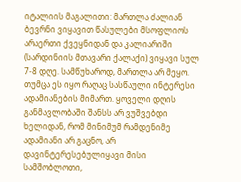იტალიის მაგალითი: მართლა ძალიან ბევრნი ვიყავით წასულები მსოფლიოს არაერთი ქვეყნიდან და კალიარიში (სარდინიის მთავარი ქალაქი) ვიყავი სულ 7-8 დღე. სამწუხაროდ, მართლა არ მეყო. თუმცა ეს იყო რაღაც სასწაული ინტერესი ადამიანების მიმართ. ყოველი დღის განმავლობაში შანსს არ ვუშვებდი ხელიდან, რომ მინიმუმ რამდენიმე ადამიანი არ გაცნო, არ დავინტერესებულიყავი მისი სამშობლოთი,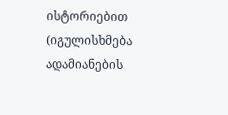ისტორიებით (იგულისხმება ადამიანების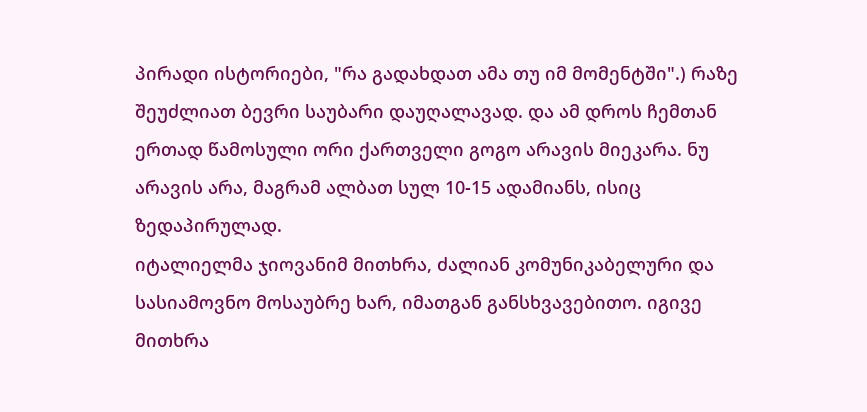პირადი ისტორიები, "რა გადახდათ ამა თუ იმ მომენტში".) რაზე შეუძლიათ ბევრი საუბარი დაუღალავად. და ამ დროს ჩემთან ერთად წამოსული ორი ქართველი გოგო არავის მიეკარა. ნუ არავის არა, მაგრამ ალბათ სულ 10-15 ადამიანს, ისიც ზედაპირულად.
იტალიელმა ჯიოვანიმ მითხრა, ძალიან კომუნიკაბელური და სასიამოვნო მოსაუბრე ხარ, იმათგან განსხვავებითო. იგივე მითხრა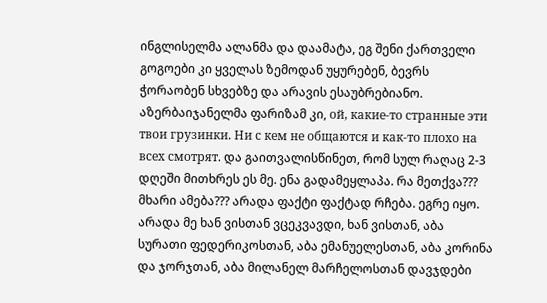ინგლისელმა ალანმა და დაამატა, ეგ შენი ქართველი გოგოები კი ყველას ზემოდან უყურებენ, ბევრს ჭორაობენ სხვებზე და არავის ესაუბრებიანო. აზერბაიჯანელმა ფარიზამ კი, ой, какие-то странные эти твои грузинки. Ни с кем не общаются и как-то плохо на всех смотрят. და გაითვალისწინეთ, რომ სულ რაღაც 2-3 დღეში მითხრეს ეს მე. ენა გადამეყლაპა. რა მეთქვა??? მხარი ამება??? არადა ფაქტი ფაქტად რჩება. ეგრე იყო. არადა მე ხან ვისთან ვცეკვავდი, ხან ვისთან, აბა სურათი ფედერიკოსთან, აბა ემანუელესთან, აბა კორინა და ჯორჯთან, აბა მილანელ მარჩელოსთან დავჯდები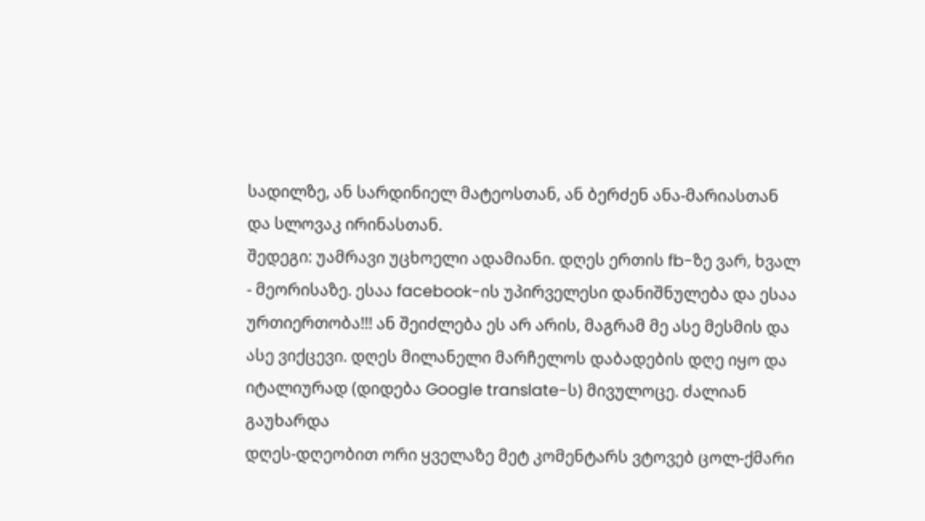სადილზე, ან სარდინიელ მატეოსთან, ან ბერძენ ანა-მარიასთან და სლოვაკ ირინასთან.
შედეგი: უამრავი უცხოელი ადამიანი. დღეს ერთის fb-ზე ვარ, ხვალ - მეორისაზე. ესაა facebook-ის უპირველესი დანიშნულება და ესაა ურთიერთობა!!! ან შეიძლება ეს არ არის, მაგრამ მე ასე მესმის და ასე ვიქცევი. დღეს მილანელი მარჩელოს დაბადების დღე იყო და იტალიურად (დიდება Google translate-ს) მივულოცე. ძალიან გაუხარდა
დღეს-დღეობით ორი ყველაზე მეტ კომენტარს ვტოვებ ცოლ-ქმარი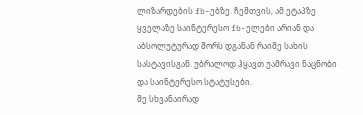ლიზარდების fb-ებზე. ჩემთვის, ამ ეტაპზე ყველაზე საინტერესო fb-ელები არიან და აბსოლუტურად შორს დგანან რაიმე სახის სასტავისგან. უბრალოდ ჰყავთ უამრავი ნაცნობი და საინტერესო სტატუსები.
მე სხვანაირად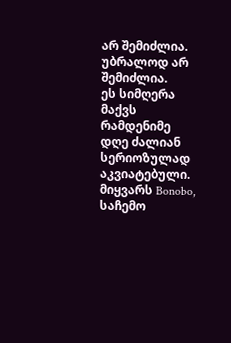არ შემიძლია.
უბრალოდ არ შემიძლია.
ეს სიმღერა მაქვს რამდენიმე დღე ძალიან სერიოზულად აკვიატებული.
მიყვარს Bonobo, საჩემო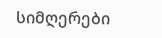სიმღერები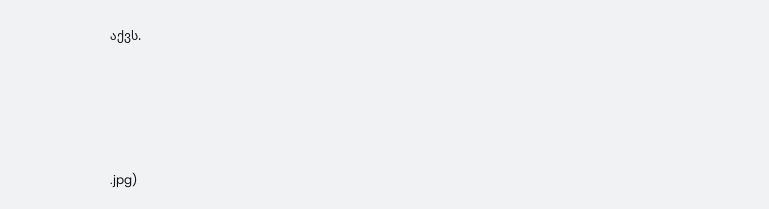აქვს.







.jpg)